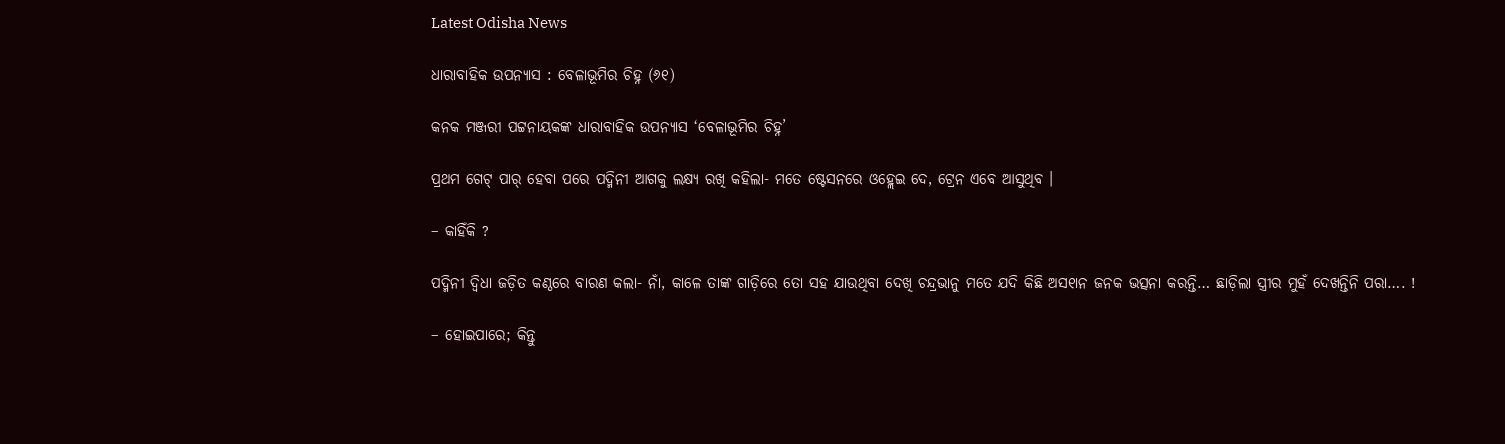Latest Odisha News

ଧାରାବାହିକ ଉପନ୍ୟାସ : ବେଳାଭୂମିର ଚିହ୍ନ (୬୧)

କନକ ମଞ୍ଜରୀ ପଟ୍ଟନାୟକଙ୍କ ଧାରାବାହିକ ଉପନ୍ୟାସ ‘ବେଳାଭୂମିର ଚିହ୍ନ’

ପ୍ରଥମ ଗେଟ୍ ପାର୍ ହେବା ପରେ ପଦ୍ମିନୀ ଆଗକୁ ଲକ୍ଷ୍ୟ ରଖି କହିଲା- ମତେ ଷ୍ଟେସନରେ ଓହ୍ଲେଇ ଦେ, ଟ୍ରେନ ଏବେ ଆସୁଥିବ ।

– କାହିଁକି ?

ପଦ୍ମିନୀ ଦ୍ୱିଧା ଜଡ଼ିତ କଣ୍ଠରେ ବାରଣ କଲା- ନାଁ, କାଳେ ତାଙ୍କ ଗାଡ଼ିରେ ତୋ ସହ ଯାଉଥିବା ଦେଖି ଚନ୍ଦ୍ରଭାନୁ ମତେ ଯଦି କିଛି ଅସ୧ାନ ଜନକ ଭତ୍ସନା କରନ୍ତି… ଛାଡ଼ିଲା ସ୍ତ୍ରୀର ମୁହଁ ଦେଖନ୍ତିନି ପରା…. !

– ହୋଇପାରେ; କିନ୍ତୁ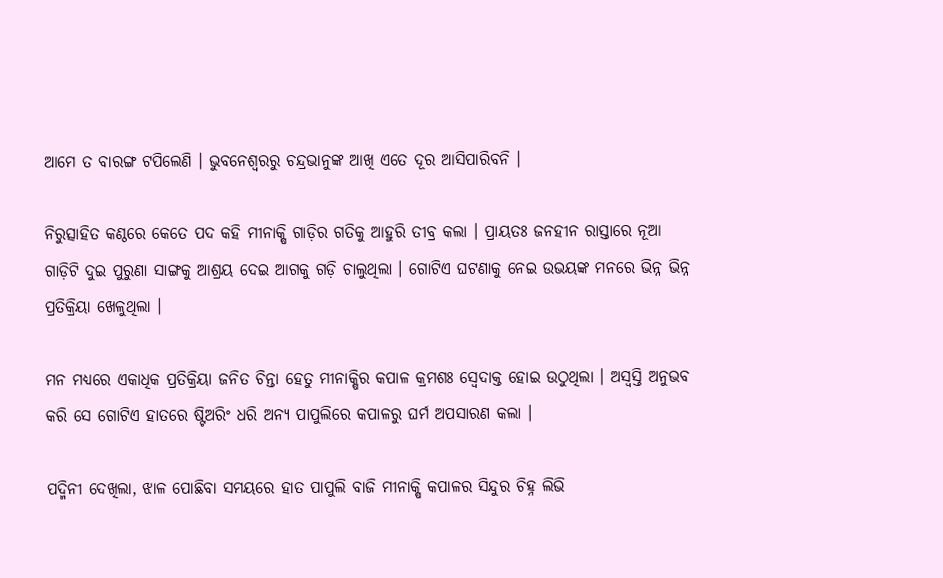ଆମେ ତ ବାରଙ୍ଗ ଟପିଲେଣି । ଭୁବନେଶ୍ୱରରୁ ଚନ୍ଦ୍ରଭାନୁଙ୍କ ଆଖି ଏତେ ଦୂର ଆସିପାରିବନି ।

ନିରୁତ୍ସାହିତ କଣ୍ଠରେ କେତେ ପଦ କହି ମୀନାକ୍ଷି ଗାଡ଼ିର ଗତିକୁ ଆହୁରି ତୀବ୍ର କଲା । ପ୍ରାୟତଃ ଜନହୀନ ରାସ୍ତାରେ ନୂଆ ଗାଡ଼ିଟି ଦୁଇ ପୁରୁଣା ସାଙ୍ଗକୁ ଆଶ୍ରୟ ଦେଇ ଆଗକୁ ଗଡ଼ି ଚାଲୁଥିଲା । ଗୋଟିଏ ଘଟଣାକୁ ନେଇ ଉଭୟଙ୍କ ମନରେ ଭିନ୍ନ ଭିନ୍ନ ପ୍ରତିକ୍ରିୟା ଖେଳୁଥିଲା ।

ମନ ମଧ୍ୟରେ ଏକାଧିକ ପ୍ରତିକ୍ରିୟା ଜନିତ ଚିନ୍ତା ହେତୁ ମୀନାକ୍ଷିର କପାଳ କ୍ରମଶଃ ସ୍ୱେଦାକ୍ତ ହୋଇ ଉଠୁଥିଲା । ଅସ୍ୱସ୍ତି ଅନୁଭବ କରି ସେ ଗୋଟିଏ ହାତରେ ଷ୍ଟିଅରିଂ ଧରି ଅନ୍ୟ ପାପୁଲିରେ କପାଳରୁ ଘର୍ମ ଅପସାରଣ କଲା ।

ପଦ୍ମିନୀ ଦେଖିଲା, ଝାଳ ପୋଛିବା ସମୟରେ ହାତ ପାପୁଲି ବାଜି ମୀନାକ୍ଷି କପାଳର ସିନ୍ଦୁର ଚିହ୍ନ ଲିଭି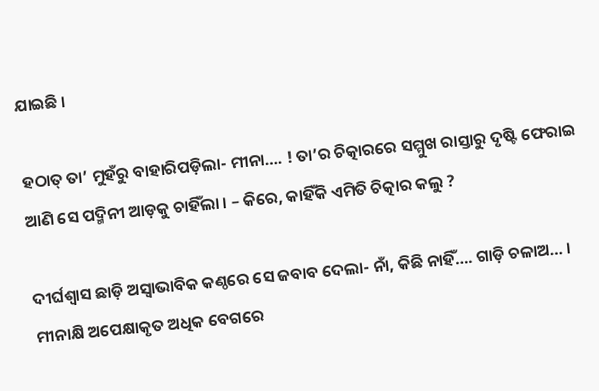ଯାଇଛି ।

ହଠାତ୍ ତା’ ମୁହଁରୁ ବାହାରିପଡ଼ିଲା- ମୀନା…. ! ତା’ର ଚିତ୍କାରରେ ସମ୍ମୁଖ ରାସ୍ତାରୁ ଦୃଷ୍ଟି ଫେରାଇ ଆଣି ସେ ପଦ୍ମିନୀ ଆଡ଼କୁ ଚାହିଁଲା । – କିରେ, କାହିଁକି ଏମିତି ଚିତ୍କାର କଲୁ ?

ଦୀର୍ଘଶ୍ୱାସ ଛାଡ଼ି ଅସ୍ୱାଭାବିକ କଣ୍ଠରେ ସେ ଜବାବ ଦେଲା- ନାଁ, କିଛି ନାହିଁ…. ଗାଡ଼ି ଚଳାଅ… । ମୀନାକ୍ଷି ଅପେକ୍ଷାକୃତ ଅଧିକ ବେଗରେ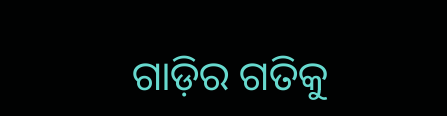ଗାଡ଼ିର ଗତିକୁ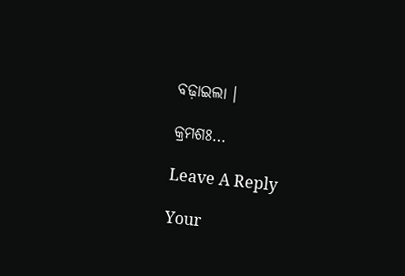ବଢ଼ାଇଲା ।

କ୍ରମଶଃ…

Leave A Reply

Your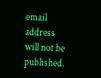email address will not be published.